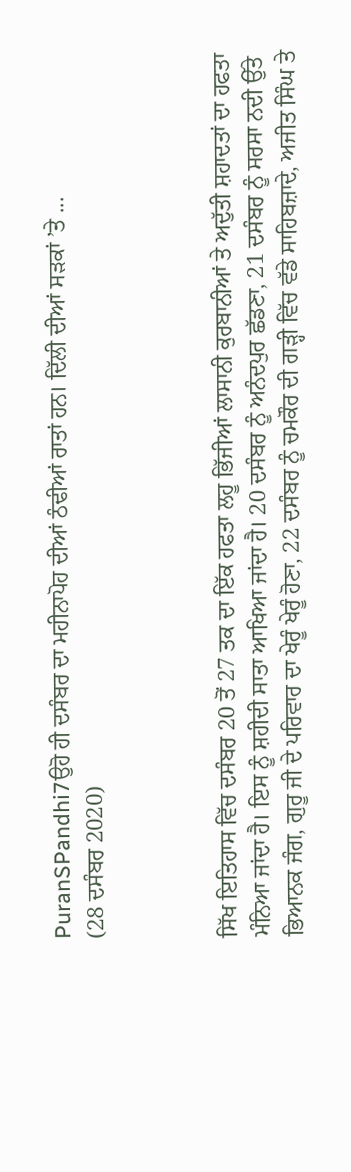PuranSPandhi7ਉਹੋ ਹੀ ਦਸੰਬਰ ਦਾ ਮਹੀਨਾਪੋਹ ਦੀਆਂ ਠੰਢੀਆਂ ਰਾਤਾਂ ਹਨ। ਦਿੱਲੀ ਦੀਆਂ ਸੜਕਾਂ ’ਤੇ ...
(28 ਦਸੰਬਰ 2020)



ਸਿੱਖ ਇਤਿਹਾਸ ਵਿੱਚ ਦਸੰਬਰ 20 ਤੋਂ 27 ਤਕ ਦਾ ਇੱਕ ਹਫਤਾ ਲਹੂ ਭਿੱਜੀਆਂ ਲਾਸਾਨੀ ਕੁਰਬਾਨੀਆਂ ਤੇ ਅਦੁੱਤੀ ਸ਼ਹਾਦਤਾਂ ਦਾ ਹਫਤਾ ਮੰਨਿਆ ਜਾਂਦਾ ਹੈ। ਇਸ ਨੂੰ ਸ਼ਹੀਦੀ ਸਾਤਾ ਆਖਿਆ ਜਾਂਦਾ ਹੈ। 20 ਦਸੰਬਰ ਨੂੰ ਅਨੰਦਪੁਰ ਛੱਡਣਾ, 21 ਦਸੰਬਰ ਨੂੰ ਸਰਸਾ ਨਦੀ ਉੱਤੇ ਭਿਆਨਕ ਜੰਗ, ਗੁਰੂ ਜੀ ਦੇ ਪਰਿਵਾਰ ਦਾ ਖੇਰੂੰ ਖੇਰੂੰ ਹੋਣਾ, 22 ਦਸੰਬਰ ਨੂੰ ਚਮਕੌਰ ਦੀ ਗੜ੍ਹੀ ਵਿੱਚ ਵੱਡੇ ਸਾਹਿਬਜ਼ਾਦੇ, ਅਜੀਤ ਸਿੰਘ ਤੇ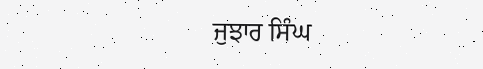ਜੁਝਾਰ ਸਿੰਘ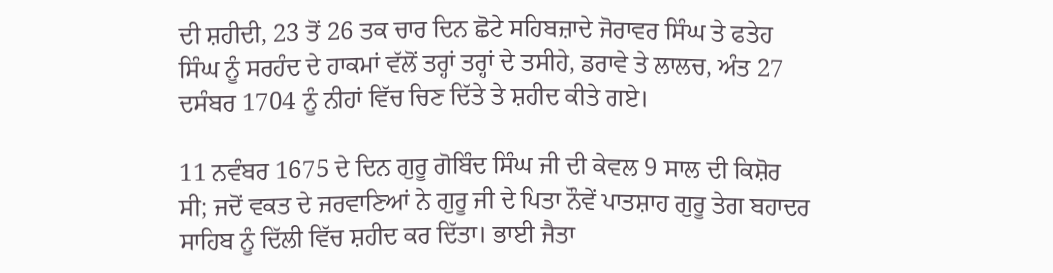ਦੀ ਸ਼ਹੀਦੀ, 23 ਤੋਂ 26 ਤਕ ਚਾਰ ਦਿਨ ਛੋਟੇ ਸਹਿਬਜ਼ਾਦੇ ਜੋਰਾਵਰ ਸਿੰਘ ਤੇ ਫਤੇਹ ਸਿੰਘ ਨੂੰ ਸਰਹੰਦ ਦੇ ਹਾਕਮਾਂ ਵੱਲੋਂ ਤਰ੍ਹਾਂ ਤਰ੍ਹਾਂ ਦੇ ਤਸੀਹੇ, ਡਰਾਵੇ ਤੇ ਲਾਲਚ, ਅੰਤ 27 ਦਸੰਬਰ 1704 ਨੂੰ ਨੀਹਾਂ ਵਿੱਚ ਚਿਣ ਦਿੱਤੇ ਤੇ ਸ਼ਹੀਦ ਕੀਤੇ ਗਏ।

11 ਨਵੰਬਰ 1675 ਦੇ ਦਿਨ ਗੁਰੂ ਗੋਬਿੰਦ ਸਿੰਘ ਜੀ ਦੀ ਕੇਵਲ 9 ਸਾਲ ਦੀ ਕਿਸ਼ੋਰ ਸੀ; ਜਦੋਂ ਵਕਤ ਦੇ ਜਰਵਾਣਿਆਂ ਨੇ ਗੁਰੂ ਜੀ ਦੇ ਪਿਤਾ ਨੌਵੇਂ ਪਾਤਸ਼ਾਹ ਗੁਰੂ ਤੇਗ ਬਹਾਦਰ ਸਾਹਿਬ ਨੂੰ ਦਿੱਲੀ ਵਿੱਚ ਸ਼ਹੀਦ ਕਰ ਦਿੱਤਾ। ਭਾਈ ਜੈਤਾ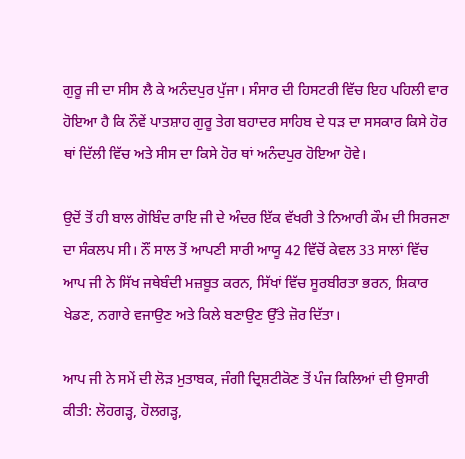ਗੁਰੂ ਜੀ ਦਾ ਸੀਸ ਲੈ ਕੇ ਅਨੰਦਪੁਰ ਪੁੱਜਾ। ਸੰਸਾਰ ਦੀ ਹਿਸਟਰੀ ਵਿੱਚ ਇਹ ਪਹਿਲੀ ਵਾਰ ਹੋਇਆ ਹੈ ਕਿ ਨੌਵੇਂ ਪਾਤਸ਼ਾਹ ਗੁਰੂ ਤੇਗ ਬਹਾਦਰ ਸਾਹਿਬ ਦੇ ਧੜ ਦਾ ਸਸਕਾਰ ਕਿਸੇ ਹੋਰ ਥਾਂ ਦਿੱਲੀ ਵਿੱਚ ਅਤੇ ਸੀਸ ਦਾ ਕਿਸੇ ਹੋਰ ਥਾਂ ਅਨੰਦਪੁਰ ਹੋਇਆ ਹੋਵੇ।

ਉਦੋਂ ਤੋਂ ਹੀ ਬਾਲ ਗੋਬਿੰਦ ਰਾਇ ਜੀ ਦੇ ਅੰਦਰ ਇੱਕ ਵੱਖਰੀ ਤੇ ਨਿਆਰੀ ਕੌਮ ਦੀ ਸਿਰਜਣਾ ਦਾ ਸੰਕਲਪ ਸੀ। ਨੌਂ ਸਾਲ ਤੋਂ ਆਪਣੀ ਸਾਰੀ ਆਯੂ 42 ਵਿੱਚੋਂ ਕੇਵਲ 33 ਸਾਲਾਂ ਵਿੱਚ ਆਪ ਜੀ ਨੇ ਸਿੱਖ ਜਥੇਬੰਦੀ ਮਜ਼ਬੂਤ ਕਰਨ, ਸਿੱਖਾਂ ਵਿੱਚ ਸੂਰਬੀਰਤਾ ਭਰਨ, ਸ਼ਿਕਾਰ ਖੇਡਣ, ਨਗਾਰੇ ਵਜਾਉਣ ਅਤੇ ਕਿਲੇ ਬਣਾਉਣ ਉੱਤੇ ਜ਼ੋਰ ਦਿੱਤਾ।

ਆਪ ਜੀ ਨੇ ਸਮੇਂ ਦੀ ਲੋੜ ਮੁਤਾਬਕ, ਜੰਗੀ ਦ੍ਰਿਸ਼ਟੀਕੋਣ ਤੋਂ ਪੰਜ ਕਿਲਿਆਂ ਦੀ ਉਸਾਰੀ ਕੀਤੀ: ਲੋਹਗੜ੍ਹ, ਹੋਲਗੜ੍ਹ,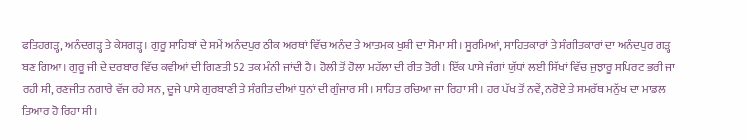ਫਤਿਹਗੜ੍ਹ, ਅਨੰਦਗੜ੍ਹ ਤੇ ਕੇਸਗੜ੍ਹ। ਗੁਰੂ ਸਾਹਿਬਾਂ ਦੇ ਸਮੇਂ ਅਨੰਦਪੁਰ ਠੀਕ ਅਰਥਾਂ ਵਿੱਚ ਅਨੰਦ ਤੇ ਆਤਮਕ ਖੁਸ਼ੀ ਦਾ ਸੋਮਾ ਸੀ। ਸੂਰਮਿਆਂ, ਸਾਹਿਤਕਾਰਾਂ ਤੇ ਸੰਗੀਤਕਾਰਾਂ ਦਾ ਅਨੰਦਪੁਰ ਗੜ੍ਹ ਬਣ ਗਿਆ। ਗੁਰੂ ਜੀ ਦੇ ਦਰਬਾਰ ਵਿੱਚ ਕਵੀਆਂ ਦੀ ਗਿਣਤੀ 52 ਤਕ ਮੰਨੀ ਜਾਂਦੀ ਹੈ। ਹੋਲੀ ਤੋਂ ਹੋਲਾ ਮਹੱਲਾ ਦੀ ਰੀਤ ਤੋਰੀ। ਇੱਕ ਪਾਸੇ ਜੰਗਾਂ ਯੁੱਧਾਂ ਲਈ ਸਿੱਖਾਂ ਵਿੱਚ ਜੁਝਾਰੂ ਸਪਿਰਟ ਭਰੀ ਜਾ ਰਹੀ ਸੀ, ਰਣਜੀਤ ਨਗਾਰੇ ਵੱਜ ਰਹੇ ਸਨ, ਦੂਜੇ ਪਾਸੇ ਗੁਰਬਾਣੀ ਤੇ ਸੰਗੀਤ ਦੀਆਂ ਧੁਨਾਂ ਦੀ ਗੁੰਜਾਰ ਸੀ। ਸਾਹਿਤ ਰਚਿਆ ਜਾ ਰਿਹਾ ਸੀ। ਹਰ ਪੱਖ ਤੋਂ ਨਵੇਂ, ਨਰੋਏ ਤੇ ਸਮਰੱਥ ਮਨੁੱਖ ਦਾ ਮਾਡਲ ਤਿਆਰ ਹੋ ਰਿਹਾ ਸੀ।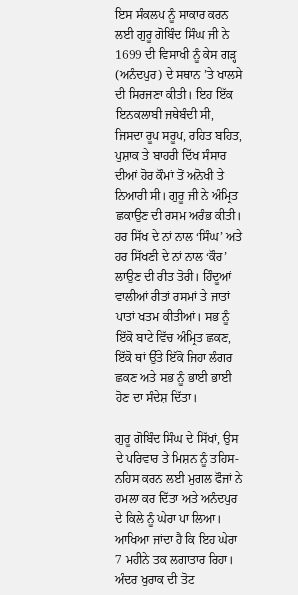ਇਸ ਸੰਕਲਪ ਨੂੰ ਸਾਕਾਰ ਕਰਨ ਲਈ ਗੁਰੂ ਗੋਬਿੰਦ ਸਿੰਘ ਜੀ ਨੇ 1699 ਦੀ ਵਿਸਾਖੀ ਨੂੰ ਕੇਸ ਗੜ੍ਹ (ਅਨੰਦਪੁਰ) ਦੇ ਸਥਾਨ ’ਤੇ ਖਾਲਸੇ ਦੀ ਸਿਰਜਣਾ ਕੀਤੀ। ਇਹ ਇੱਕ ਇਨਕਲਾਬੀ ਜਥੇਬੰਦੀ ਸੀ, ਜਿਸਦਾ ਰੂਪ ਸਰੂਪ, ਰਹਿਤ ਬਹਿਤ, ਪੁਸ਼ਾਕ ਤੇ ਬਾਹਰੀ ਦਿੱਖ ਸੰਸਾਰ ਦੀਆਂ ਹੋਰ ਕੌਮਾਂ ਤੋਂ ਅਨੋਖੀ ਤੇ ਨਿਆਰੀ ਸੀ। ਗੁਰੂ ਜੀ ਨੇ ਅੰਮ੍ਰਿਤ ਛਕਾਉਣ ਦੀ ਰਸਮ ਅਰੰਭ ਕੀਤੀ। ਹਰ ਸਿੱਖ ਦੇ ਨਾਂ ਨਾਲ ‘ਸਿੰਘ’ ਅਤੇ ਹਰ ਸਿੱਖਣੀ ਦੇ ਨਾਂ ਨਾਲ ‘ਕੌਰ’ ਲਾਉਣ ਦੀ ਰੀਤ ਤੋਰੀ। ਹਿੰਦੂਆਂ ਵਾਲੀਆਂ ਰੀਤਾਂ ਰਸਮਾਂ ਤੇ ਜਾਤਾਂ ਪਾਤਾਂ ਖਤਮ ਕੀਤੀਆਂ। ਸਭ ਨੂੰ ਇੱਕੋ ਬਾਟੇ ਵਿੱਚ ਅੰਮ੍ਰਿਤ ਛਕਣ, ਇੱਕੋ ਥਾਂ ਉੱਤੇ ਇੱਕੋ ਜਿਹਾ ਲੰਗਰ ਛਕਣ ਅਤੇ ਸਭ ਨੂੰ ਭਾਈ ਭਾਈ ਹੋਣ ਦਾ ਸੰਦੇਸ਼ ਦਿੱਤਾ।

ਗੁਰੂ ਗੋਬਿੰਦ ਸਿੰਘ ਦੇ ਸਿੱਖਾਂ, ਉਸ ਦੇ ਪਰਿਵਾਰ ਤੇ ਮਿਸ਼ਨ ਨੂੰ ਤਹਿਸ-ਨਹਿਸ ਕਰਨ ਲਈ ਮੁਗਲ ਫੌਜਾਂ ਨੇ ਹਮਲਾ ਕਰ ਦਿੱਤਾ ਅਤੇ ਅਨੰਦਪੁਰ ਦੇ ਕਿਲੇ ਨੂੰ ਘੇਰਾ ਪਾ ਲਿਆ। ਆਖਿਆ ਜਾਂਦਾ ਹੈ ਕਿ ਇਹ ਘੇਰਾ 7 ਮਹੀਨੇ ਤਕ ਲਗਾਤਾਰ ਰਿਹਾ। ਅੰਦਰ ਖੁਰਾਕ ਦੀ ਤੋਟ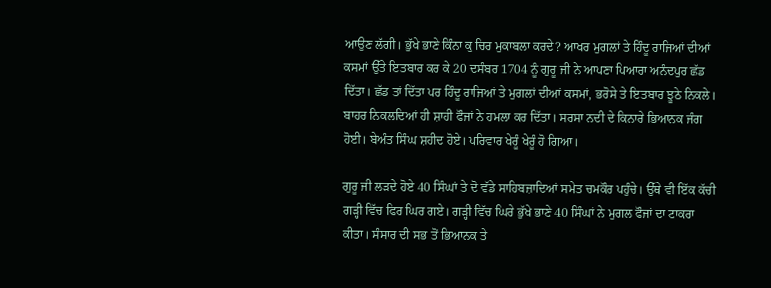ਆਉਣ ਲੱਗੀ। ਭੁੱਖੇ ਭਾਣੇ ਕਿੰਨਾ ਕੁ ਚਿਰ ਮੁਕਾਬਲਾ ਕਰਦੇ? ਆਖਰ ਮੁਗਲਾਂ ਤੇ ਹਿੰਦੂ ਰਾਜਿਆਂ ਦੀਆਂ ਕਸਮਾਂ ਉੱਤੇ ਇਤਬਾਰ ਕਰ ਕੇ 20 ਦਸੰਬਰ 1704 ਨੂੰ ਗੁਰੂ ਜੀ ਨੇ ਆਪਣਾ ਪਿਆਰਾ ਅਨੰਦਪੁਰ ਛੱਡ ਦਿੱਤਾ। ਛੱਡ ਤਾਂ ਦਿੱਤਾ ਪਰ ਹਿੰਦੂ ਰਾਜਿਆਂ ਤੇ ਮੁਗਲਾਂ ਦੀਆਂ ਕਸਮਾਂ, ਭਰੋਸੇ ਤੇ ਇਤਬਾਰ ਝੂਠੇ ਨਿਕਲੇ। ਬਾਹਰ ਨਿਕਲਦਿਆਂ ਹੀ ਸ਼ਾਹੀ ਫੌਜਾਂ ਨੇ ਹਮਲਾ ਕਰ ਦਿੱਤਾ। ਸਰਸਾ ਨਦੀ ਦੇ ਕਿਨਾਰੇ ਭਿਆਨਕ ਜੰਗ ਹੋਈ। ਬੇਅੰਤ ਸਿੰਘ ਸ਼ਹੀਦ ਹੋਏ। ਪਰਿਵਾਰ ਖੇਰੂੰ ਖੇਰੂੰ ਹੋ ਗਿਆ।

ਗੁਰੂ ਜੀ ਲੜਦੇ ਹੋਏ 40 ਸਿੰਘਾਂ ਤੇ ਦੋ ਵੱਡੇ ਸਾਹਿਬਜ਼ਾਦਿਆਂ ਸਮੇਤ ਚਮਕੌਰ ਪਹੁੰਚੇ। ਉੱਥੇ ਵੀ ਇੱਕ ਕੱਚੀ ਗੜ੍ਹੀ ਵਿੱਚ ਫਿਰ ਘਿਰ ਗਏ। ਗੜ੍ਹੀ ਵਿੱਚ ਘਿਰੇ ਭੁੱਖੇ ਭਾਣੇ 40 ਸਿੰਘਾਂ ਨੇ ਮੁਗਲ ਫੌਜਾਂ ਦਾ ਟਾਕਰਾ ਕੀਤਾ। ਸੰਸਾਰ ਦੀ ਸਭ ਤੋਂ ਭਿਆਨਕ ਤੇ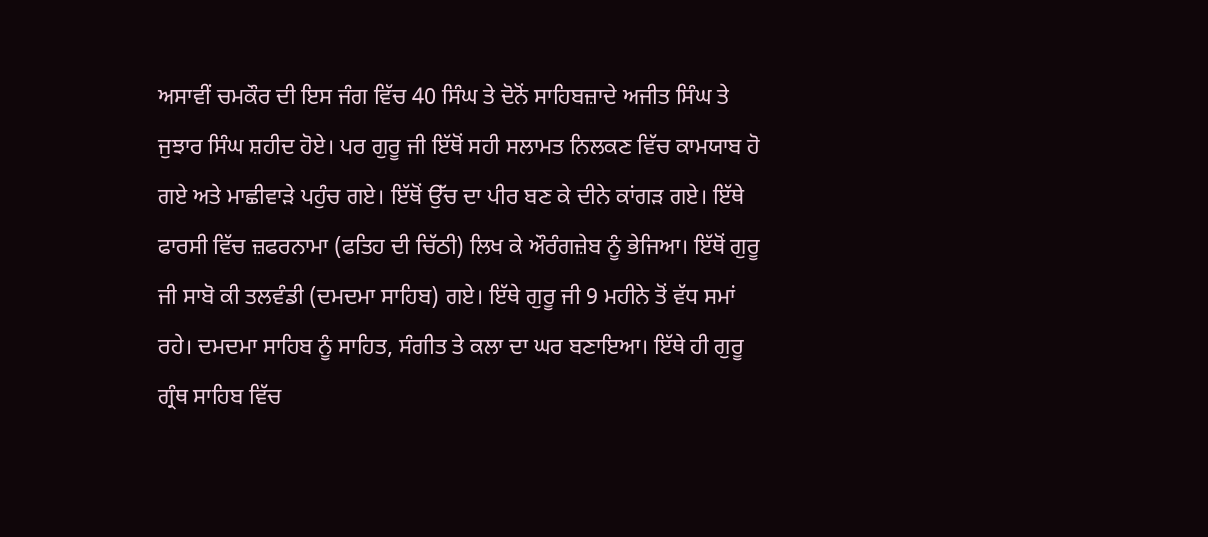ਅਸਾਵੀਂ ਚਮਕੌਰ ਦੀ ਇਸ ਜੰਗ ਵਿੱਚ 40 ਸਿੰਘ ਤੇ ਦੋਨੋਂ ਸਾਹਿਬਜ਼ਾਦੇ ਅਜੀਤ ਸਿੰਘ ਤੇ ਜੁਝਾਰ ਸਿੰਘ ਸ਼ਹੀਦ ਹੋਏ। ਪਰ ਗੁਰੂ ਜੀ ਇੱਥੋਂ ਸਹੀ ਸਲਾਮਤ ਨਿਲਕਣ ਵਿੱਚ ਕਾਮਯਾਬ ਹੋ ਗਏ ਅਤੇ ਮਾਛੀਵਾੜੇ ਪਹੁੰਚ ਗਏ। ਇੱਥੋਂ ਉੱਚ ਦਾ ਪੀਰ ਬਣ ਕੇ ਦੀਨੇ ਕਾਂਗੜ ਗਏ। ਇੱਥੇ ਫਾਰਸੀ ਵਿੱਚ ਜ਼ਫਰਨਾਮਾ (ਫਤਿਹ ਦੀ ਚਿੱਠੀ) ਲਿਖ ਕੇ ਔਰੰਗਜ਼ੇਬ ਨੂੰ ਭੇਜਿਆ। ਇੱਥੋਂ ਗੁਰੂ ਜੀ ਸਾਬੋ ਕੀ ਤਲਵੰਡੀ (ਦਮਦਮਾ ਸਾਹਿਬ) ਗਏ। ਇੱਥੇ ਗੁਰੂ ਜੀ 9 ਮਹੀਨੇ ਤੋਂ ਵੱਧ ਸਮਾਂ ਰਹੇ। ਦਮਦਮਾ ਸਾਹਿਬ ਨੂੰ ਸਾਹਿਤ, ਸੰਗੀਤ ਤੇ ਕਲਾ ਦਾ ਘਰ ਬਣਾਇਆ। ਇੱਥੇ ਹੀ ਗੁਰੂ ਗ੍ਰੰਥ ਸਾਹਿਬ ਵਿੱਚ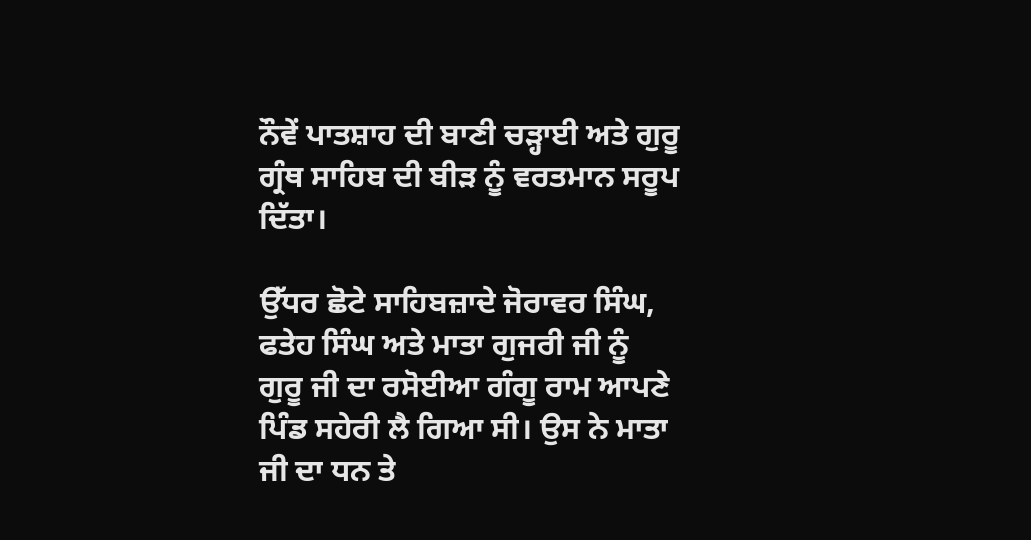ਨੌਵੇਂ ਪਾਤਸ਼ਾਹ ਦੀ ਬਾਣੀ ਚੜ੍ਹਾਈ ਅਤੇ ਗੁਰੂ ਗ੍ਰੰਥ ਸਾਹਿਬ ਦੀ ਬੀੜ ਨੂੰ ਵਰਤਮਾਨ ਸਰੂਪ ਦਿੱਤਾ।

ਉੱਧਰ ਛੋਟੇ ਸਾਹਿਬਜ਼ਾਦੇ ਜੋਰਾਵਰ ਸਿੰਘ, ਫਤੇਹ ਸਿੰਘ ਅਤੇ ਮਾਤਾ ਗੁਜਰੀ ਜੀ ਨੂੰ ਗੁਰੂ ਜੀ ਦਾ ਰਸੋਈਆ ਗੰਗੂ ਰਾਮ ਆਪਣੇ ਪਿੰਡ ਸਹੇਰੀ ਲੈ ਗਿਆ ਸੀ। ਉਸ ਨੇ ਮਾਤਾ ਜੀ ਦਾ ਧਨ ਤੇ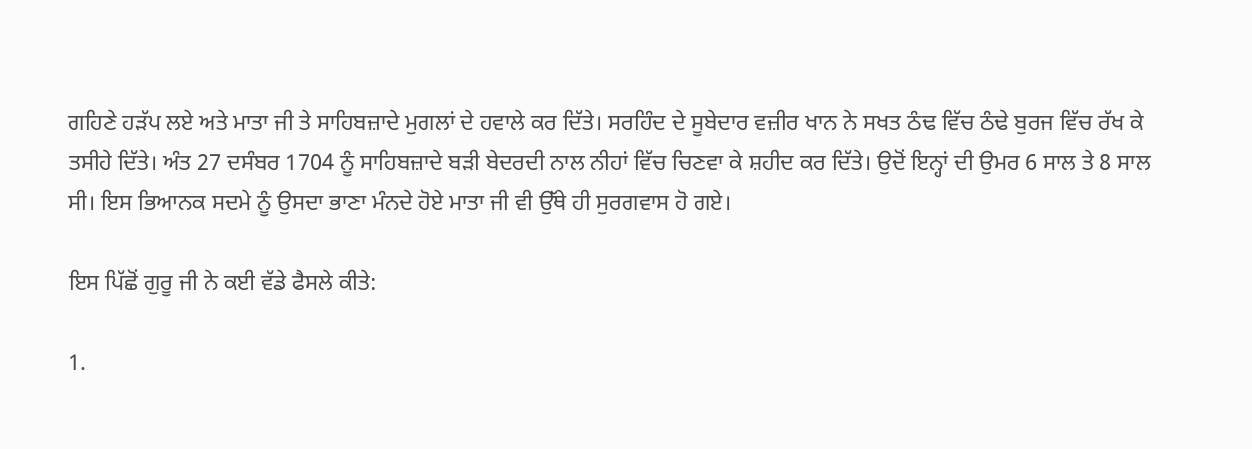ਗਹਿਣੇ ਹੜੱਪ ਲਏ ਅਤੇ ਮਾਤਾ ਜੀ ਤੇ ਸਾਹਿਬਜ਼ਾਦੇ ਮੁਗਲਾਂ ਦੇ ਹਵਾਲੇ ਕਰ ਦਿੱਤੇ। ਸਰਹਿੰਦ ਦੇ ਸੂਬੇਦਾਰ ਵਜ਼ੀਰ ਖਾਨ ਨੇ ਸਖਤ ਠੰਢ ਵਿੱਚ ਠੰਢੇ ਬੁਰਜ ਵਿੱਚ ਰੱਖ ਕੇ ਤਸੀਹੇ ਦਿੱਤੇ। ਅੰਤ 27 ਦਸੰਬਰ 1704 ਨੂੰ ਸਾਹਿਬਜ਼ਾਦੇ ਬੜੀ ਬੇਦਰਦੀ ਨਾਲ ਨੀਹਾਂ ਵਿੱਚ ਚਿਣਵਾ ਕੇ ਸ਼ਹੀਦ ਕਰ ਦਿੱਤੇ। ਉਦੋਂ ਇਨ੍ਹਾਂ ਦੀ ਉਮਰ 6 ਸਾਲ ਤੇ 8 ਸਾਲ ਸੀ। ਇਸ ਭਿਆਨਕ ਸਦਮੇ ਨੂੰ ਉਸਦਾ ਭਾਣਾ ਮੰਨਦੇ ਹੋਏ ਮਾਤਾ ਜੀ ਵੀ ਉੱਥੇ ਹੀ ਸੁਰਗਵਾਸ ਹੋ ਗਏ।

ਇਸ ਪਿੱਛੋਂ ਗੁਰੂ ਜੀ ਨੇ ਕਈ ਵੱਡੇ ਫੈਸਲੇ ਕੀਤੇ:

1.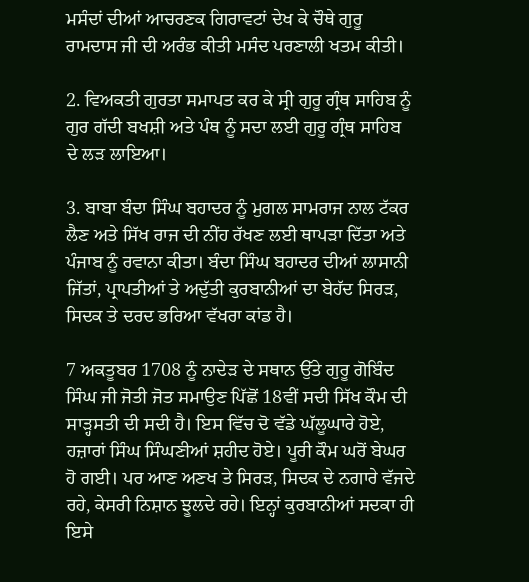ਮਸੰਦਾਂ ਦੀਆਂ ਆਚਰਣਕ ਗਿਰਾਵਟਾਂ ਦੇਖ ਕੇ ਚੌਥੇ ਗੁਰੂ ਰਾਮਦਾਸ ਜੀ ਦੀ ਅਰੰਭ ਕੀਤੀ ਮਸੰਦ ਪਰਣਾਲੀ ਖਤਮ ਕੀਤੀ।

2. ਵਿਅਕਤੀ ਗੁਰਤਾ ਸਮਾਪਤ ਕਰ ਕੇ ਸ੍ਰੀ ਗੁਰੂ ਗ੍ਰੰਥ ਸਾਹਿਬ ਨੂੰ ਗੁਰ ਗੱਦੀ ਬਖਸ਼ੀ ਅਤੇ ਪੰਥ ਨੂੰ ਸਦਾ ਲਈ ਗੁਰੂ ਗ੍ਰੰਥ ਸਾਹਿਬ ਦੇ ਲੜ ਲਾਇਆ।

3. ਬਾਬਾ ਬੰਦਾ ਸਿੰਘ ਬਹਾਦਰ ਨੂੰ ਮੁਗਲ ਸਾਮਰਾਜ ਨਾਲ ਟੱਕਰ ਲੈਣ ਅਤੇ ਸਿੱਖ ਰਾਜ ਦੀ ਨੀਂਹ ਰੱਖਣ ਲਈ ਥਾਪੜਾ ਦਿੱਤਾ ਅਤੇ ਪੰਜਾਬ ਨੂੰ ਰਵਾਨਾ ਕੀਤਾ। ਬੰਦਾ ਸਿੰਘ ਬਹਾਦਰ ਦੀਆਂ ਲਾਸਾਨੀ ਜਿੱਤਾਂ, ਪ੍ਰਾਪਤੀਆਂ ਤੇ ਅਦੁੱਤੀ ਕੁਰਬਾਨੀਆਂ ਦਾ ਬੇਹੱਦ ਸਿਰੜ, ਸਿਦਕ ਤੇ ਦਰਦ ਭਰਿਆ ਵੱਖਰਾ ਕਾਂਡ ਹੈ।

7 ਅਕਤੂਬਰ 1708 ਨੂੰ ਨਾਦੇੜ ਦੇ ਸਥਾਨ ਉੱਤੇ ਗੁਰੂ ਗੋਬਿੰਦ ਸਿੰਘ ਜੀ ਜੋਤੀ ਜੋਤ ਸਮਾਉਣ ਪਿੱਛੋਂ 18ਵੀਂ ਸਦੀ ਸਿੱਖ ਕੌਮ ਦੀ ਸਾੜ੍ਹਸਤੀ ਦੀ ਸਦੀ ਹੈ। ਇਸ ਵਿੱਚ ਦੋ ਵੱਡੇ ਘੱਲੂਘਾਰੇ ਹੋਏ, ਹਜ਼ਾਰਾਂ ਸਿੰਘ ਸਿੰਘਣੀਆਂ ਸ਼ਹੀਦ ਹੋਏ। ਪੂਰੀ ਕੌਮ ਘਰੋਂ ਬੇਘਰ ਹੋ ਗਈ। ਪਰ ਆਣ ਅਣਖ ਤੇ ਸਿਰੜ, ਸਿਦਕ ਦੇ ਨਗਾਰੇ ਵੱਜਦੇ ਰਹੇ, ਕੇਸਰੀ ਨਿਸ਼ਾਨ ਝੂਲਦੇ ਰਹੇ। ਇਨ੍ਹਾਂ ਕੁਰਬਾਨੀਆਂ ਸਦਕਾ ਹੀ ਇਸੇ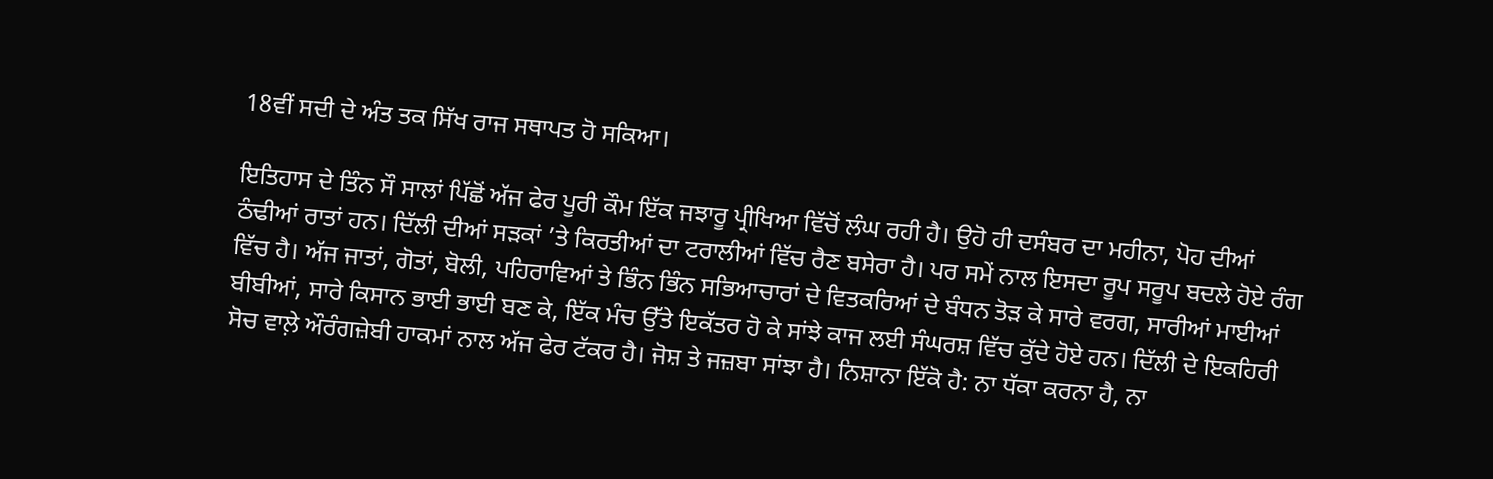18ਵੀਂ ਸਦੀ ਦੇ ਅੰਤ ਤਕ ਸਿੱਖ ਰਾਜ ਸਥਾਪਤ ਹੋ ਸਕਿਆ।

ਇਤਿਹਾਸ ਦੇ ਤਿੰਨ ਸੌ ਸਾਲਾਂ ਪਿੱਛੋਂ ਅੱਜ ਫੇਰ ਪੂਰੀ ਕੌਮ ਇੱਕ ਜਝਾਰੂ ਪ੍ਰੀਖਿਆ ਵਿੱਚੋਂ ਲੰਘ ਰਹੀ ਹੈ। ਉਹੋ ਹੀ ਦਸੰਬਰ ਦਾ ਮਹੀਨਾ, ਪੋਹ ਦੀਆਂ ਠੰਢੀਆਂ ਰਾਤਾਂ ਹਨ। ਦਿੱਲੀ ਦੀਆਂ ਸੜਕਾਂ ’ਤੇ ਕਿਰਤੀਆਂ ਦਾ ਟਰਾਲੀਆਂ ਵਿੱਚ ਰੈਣ ਬਸੇਰਾ ਹੈ। ਪਰ ਸਮੇਂ ਨਾਲ ਇਸਦਾ ਰੂਪ ਸਰੂਪ ਬਦਲੇ ਹੋਏ ਰੰਗ ਵਿੱਚ ਹੈ। ਅੱਜ ਜਾਤਾਂ, ਗੋਤਾਂ, ਬੋਲੀ, ਪਹਿਰਾਵਿਆਂ ਤੇ ਭਿੰਨ ਭਿੰਨ ਸਭਿਆਚਾਰਾਂ ਦੇ ਵਿਤਕਰਿਆਂ ਦੇ ਬੰਧਨ ਤੋੜ ਕੇ ਸਾਰੇ ਵਰਗ, ਸਾਰੀਆਂ ਮਾਈਆਂ ਬੀਬੀਆਂ, ਸਾਰੇ ਕਿਸਾਨ ਭਾਈ ਭਾਈ ਬਣ ਕੇ, ਇੱਕ ਮੰਚ ਉੱਤੇ ਇਕੱਤਰ ਹੋ ਕੇ ਸਾਂਝੇ ਕਾਜ ਲਈ ਸੰਘਰਸ਼ ਵਿੱਚ ਕੁੱਦੇ ਹੋਏ ਹਨ। ਦਿੱਲੀ ਦੇ ਇਕਹਿਰੀ ਸੋਚ ਵਾਲ਼ੇ ਔਰੰਗਜ਼ੇਬੀ ਹਾਕਮਾਂ ਨਾਲ ਅੱਜ ਫੇਰ ਟੱਕਰ ਹੈ। ਜੋਸ਼ ਤੇ ਜਜ਼ਬਾ ਸਾਂਝਾ ਹੈ। ਨਿਸ਼ਾਨਾ ਇੱਕੋ ਹੈ: ਨਾ ਧੱਕਾ ਕਰਨਾ ਹੈ, ਨਾ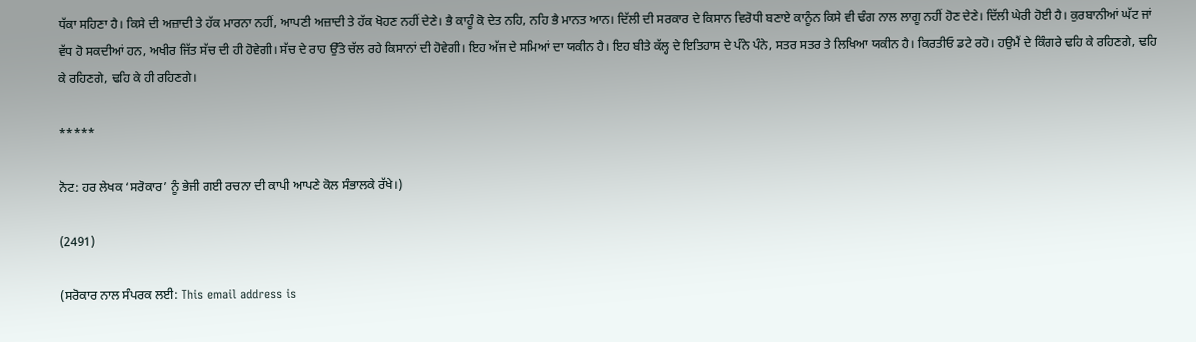ਧੱਕਾ ਸਹਿਣਾ ਹੈ। ਕਿਸੇ ਦੀ ਅਜ਼ਾਦੀ ਤੇ ਹੱਕ ਮਾਰਨਾ ਨਹੀਂ, ਆਪਣੀ ਅਜ਼ਾਦੀ ਤੇ ਹੱਕ ਖੋਹਣ ਨਹੀਂ ਦੇਣੇ। ਭੈ ਕਾਹੂੰ ਕੋ ਦੇਤ ਨਹਿ, ਨਹਿ ਭੈ ਮਾਨਤ ਆਨ। ਦਿੱਲੀ ਦੀ ਸਰਕਾਰ ਦੇ ਕਿਸਾਨ ਵਿਰੋਧੀ ਬਣਾਏ ਕਾਨੂੰਨ ਕਿਸੇ ਵੀ ਢੰਗ ਨਾਲ ਲਾਗੂ ਨਹੀਂ ਹੋਣ ਦੇਣੇ। ਦਿੱਲੀ ਘੇਰੀ ਹੋਈ ਹੈ। ਕੁਰਬਾਨੀਆਂ ਘੱਟ ਜਾਂ ਵੱਧ ਹੋ ਸਕਦੀਆਂ ਹਨ, ਅਖੀਰ ਜਿੱਤ ਸੱਚ ਦੀ ਹੀ ਹੋਵੇਗੀ। ਸੱਚ ਦੇ ਰਾਹ ਉੱਤੇ ਚੱਲ ਰਹੇ ਕਿਸਾਨਾਂ ਦੀ ਹੋਵੇਗੀ। ਇਹ ਅੱਜ ਦੇ ਸਮਿਆਂ ਦਾ ਯਕੀਨ ਹੈ। ਇਹ ਬੀਤੇ ਕੱਲ੍ਹ ਦੇ ਇਤਿਹਾਸ ਦੇ ਪੰਨੇ ਪੰਨੇ, ਸਤਰ ਸਤਰ ਤੇ ਲਿਖਿਆ ਯਕੀਨ ਹੈ। ਕਿਰਤੀਓ ਡਟੇ ਰਹੋ। ਹਉਮੈਂ ਦੇ ਕਿੰਗਰੇ ਢਹਿ ਕੇ ਰਹਿਣਗੇ, ਢਹਿ ਕੇ ਰਹਿਣਗੇ, ਢਹਿ ਕੇ ਹੀ ਰਹਿਣਗੇ।

*****

ਨੋਟ: ਹਰ ਲੇਖਕ ‘ਸਰੋਕਾਰ’ ਨੂੰ ਭੇਜੀ ਗਈ ਰਚਨਾ ਦੀ ਕਾਪੀ ਆਪਣੇ ਕੋਲ ਸੰਭਾਲਕੇ ਰੱਖੇ।)

(2491)

(ਸਰੋਕਾਰ ਨਾਲ ਸੰਪਰਕ ਲਈ: This email address is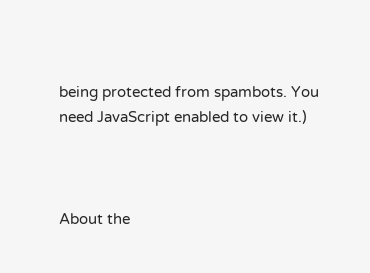being protected from spambots. You need JavaScript enabled to view it.)



About the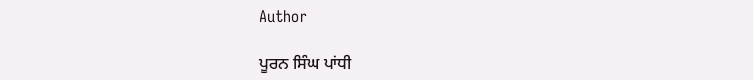Author

ਪੂਰਨ ਸਿੰਘ ਪਾਂਧੀ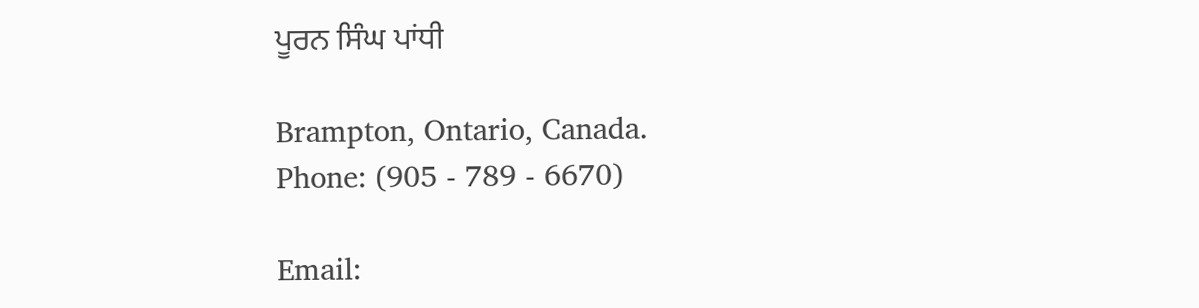ਪੂਰਨ ਸਿੰਘ ਪਾਂਧੀ

Brampton, Ontario, Canada.
Phone: (905 - 789 - 6670)

Email: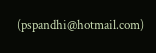(pspandhi@hotmail.com)